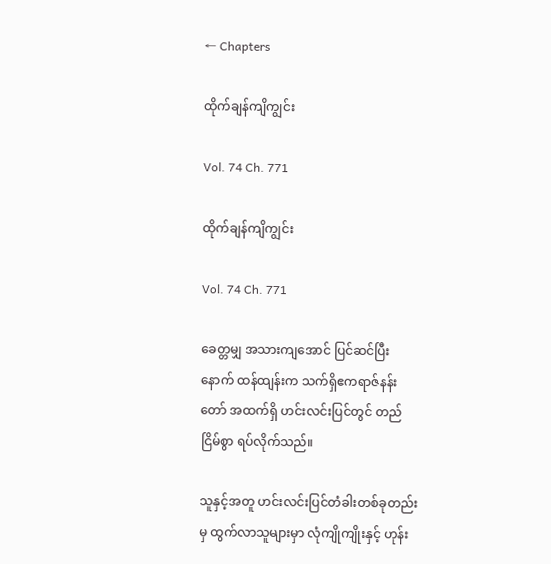← Chapters

ထိုက်ချန်ကျိကျွင်း

Vol. 74 Ch. 771

ထိုက်ချန်ကျိကျွင်း

Vol. 74 Ch. 771

ခေတ္တမျှ အသားကျအောင် ပြင်ဆင်ပြီးနောက် ထန်ထျန်းက သက်ရှိဧကရာဇ်နန်းတော် အထက်ရှိ ဟင်းလင်းပြင်တွင် တည်ငြိမ်စွာ ရပ်လိုက်သည်။

သူနှင့်အတူ ဟင်းလင်းပြင်တံခါးတစ်ခုတည်းမှ ထွက်လာသူများမှာ လုံကျိုကျိုးနှင့် ဟုန်း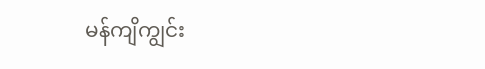မန်ကျိကျွင်း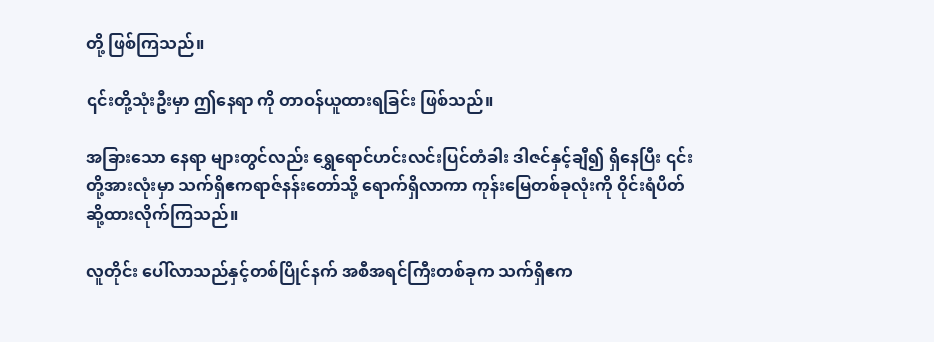တို့ ဖြစ်ကြသည်။

၎င်းတို့သုံးဦးမှာ ဤနေရာ ကို တာဝန်ယူထားရခြင်း ဖြစ်သည်။

အခြားသော နေရာ များတွင်လည်း ရွှေရောင်ဟင်းလင်းပြင်တံခါး ဒါဇင်နှင့်ချီ၍ ရှိနေပြီး ၎င်းတို့အားလုံးမှာ သက်ရှိဧကရာဇ်နန်းတော်သို့ ရောက်ရှိလာကာ ကုန်းမြေတစ်ခုလုံးကို ဝိုင်းရံပိတ်ဆို့ထားလိုက်ကြသည်။

လူတိုင်း ပေါ်လာသည်နှင့်တစ်ပြိုင်နက် အစီအရင်ကြီးတစ်ခုက သက်ရှိဧက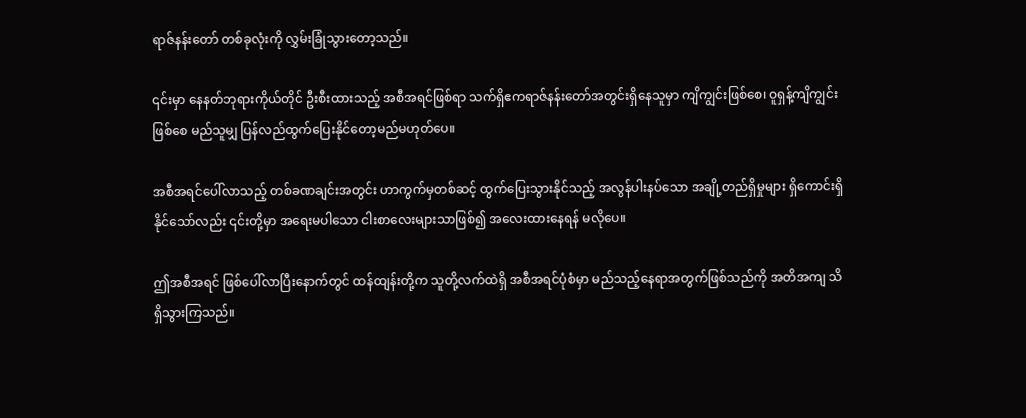ရာဇ်နန်းတော် တစ်ခုလုံးကို လွှမ်းခြုံသွားတော့သည်။

၎င်းမှာ နေနတ်ဘုရားကိုယ်တိုင် ဦးစီးထားသည့် အစီအရင်ဖြစ်ရာ သက်ရှိဧကရာဇ်နန်းတော်အတွင်းရှိနေသူမှာ ကျိကျွင်းဖြစ်စေ၊ ဝူရှန့်ကျိကျွင်းဖြစ်စေ မည်သူမျှ ပြန်လည်ထွက်ပြေးနိုင်တော့မည်မဟုတ်ပေ။

အစီအရင်ပေါ်လာသည့် တစ်ခဏချင်းအတွင်း ဟာကွက်မှတစ်ဆင့် ထွက်ပြေးသွားနိုင်သည့် အလွန်ပါးနပ်သော အချို့တည်ရှိမှုများ ရှိကောင်းရှိနိုင်သော်လည်း ၎င်းတို့မှာ အရေးမပါသော ငါးစာလေးများသာဖြစ်၍ အလေးထားနေရန် မလိုပေ။

ဤအစီအရင် ဖြစ်ပေါ်လာပြီးနောက်တွင် ထန်ထျန်းတို့က သူတို့လက်ထဲရှိ အစီအရင်ပုံစံမှာ မည်သည့်နေရာအတွက်ဖြစ်သည်ကို အတိအကျ သိရှိသွားကြသည်။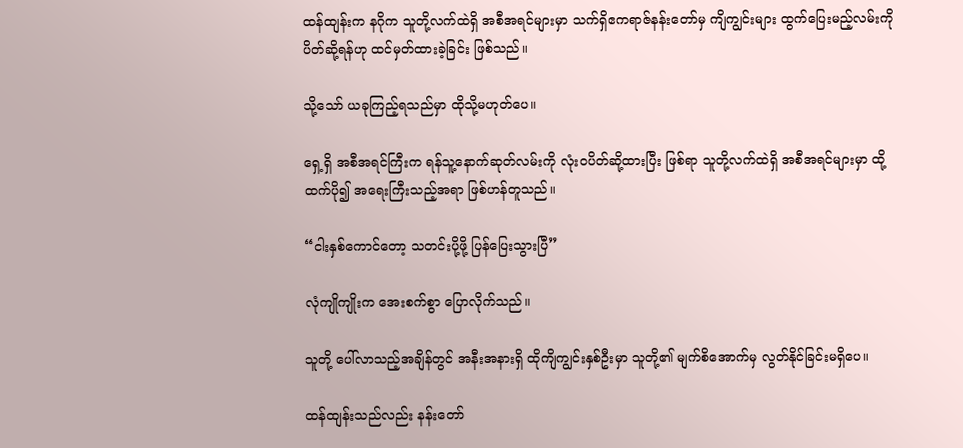ထန်ထျန်းက နဂိုက သူတို့လက်ထဲရှိ အစီအရင်များမှာ သက်ရှိဧကရာဇ်နန်းတော်မှ ကျိကျွင်းများ ထွက်ပြေးမည့်လမ်းကို ပိတ်ဆို့ရန်ဟု ထင်မှတ်ထားခဲ့ခြင်း ဖြစ်သည်။

သို့သော် ယခုကြည့်ရသည်မှာ ထိုသို့မဟုတ်ပေ။

ရှေ့ရှိ အစီအရင်ကြီးက ရန်သူ့နောက်ဆုတ်လမ်းကို လုံးဝပိတ်ဆို့ထားပြီး ဖြစ်ရာ သူတို့လက်ထဲရှိ အစီအရင်များမှာ ထို့ထက်ပို၍ အရေးကြီးသည့်အရာ ဖြစ်ဟန်တူသည်။

“ငါးနှစ်ကောင်တော့ သတင်းပို့ဖို့ ပြန်ပြေးသွားပြီ”

လုံကျိုကျိုးက အေးစက်စွာ ပြောလိုက်သည်။

သူတို့ ပေါ်လာသည့်အချိန်တွင် အနီးအနားရှိ ထိုကျိကျွင်းနှစ်ဦးမှာ သူတို့၏ မျက်စိအောက်မှ လွတ်နိုင်ခြင်းမရှိပေ။

ထန်ထျန်းသည်လည်း နန်းတော်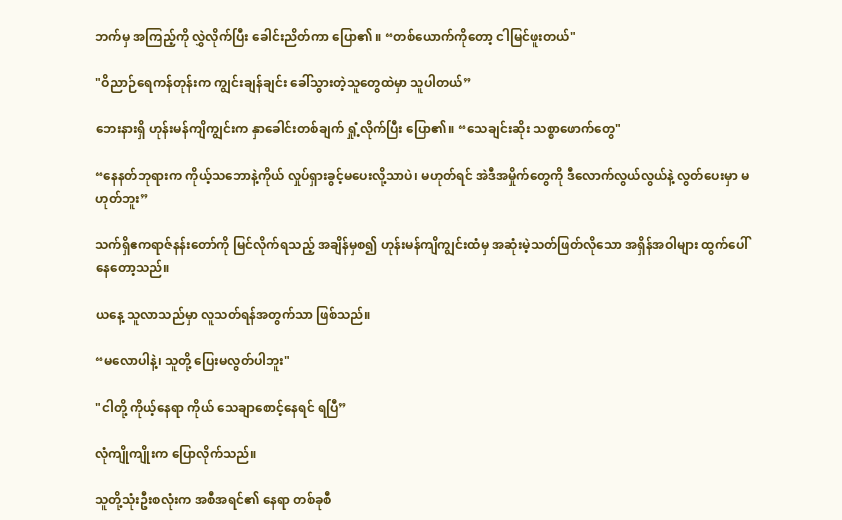ဘက်မှ အကြည့်ကို လွှဲလိုက်ပြီး ခေါင်းညိတ်ကာ ပြော၏ ။ “တစ်ယောက်ကိုတော့ ငါမြင်ဖူးတယ်"

"ဝိညာဉ်ရေကန်တုန်းက ကျွင်းချန်ချင်း ခေါ်သွားတဲ့သူတွေထဲမှာ သူပါတယ်”

ဘေးနားရှိ ဟုန်းမန်ကျိကျွင်းက နှာခေါင်းတစ်ချက် ရှုံ့လိုက်ပြီး ပြော၏။ “သေချင်းဆိုး သစ္စာဖောက်တွေ"

“နေနတ်ဘုရားက ကိုယ့်သဘောနဲ့ကိုယ် လှုပ်ရှားခွင့်မပေးလို့သာပဲ၊ မဟုတ်ရင် အဲဒီအမှိုက်တွေကို ဒီလောက်လွယ်လွယ်နဲ့ လွတ်ပေးမှာ မဟုတ်ဘူး”

သက်ရှိဧကရာဇ်နန်းတော်ကို မြင်လိုက်ရသည့် အချိန်မှစ၍ ဟုန်းမန်ကျိကျွင်းထံမှ အဆုံးမဲ့သတ်ဖြတ်လိုသော အရှိန်အဝါများ ထွက်ပေါ်နေတော့သည်။

ယနေ့ သူလာသည်မှာ လူသတ်ရန်အတွက်သာ ဖြစ်သည်။

“မလောပါနဲ့၊ သူတို့ ပြေးမလွတ်ပါဘူး"

"ငါတို့ ကိုယ့်နေရာ ကိုယ် သေချာစောင့်နေရင် ရပြီ”

လုံကျိုကျိုးက ပြောလိုက်သည်။

သူတို့သုံးဦးစလုံးက အစီအရင်၏ နေရာ တစ်ခုစီ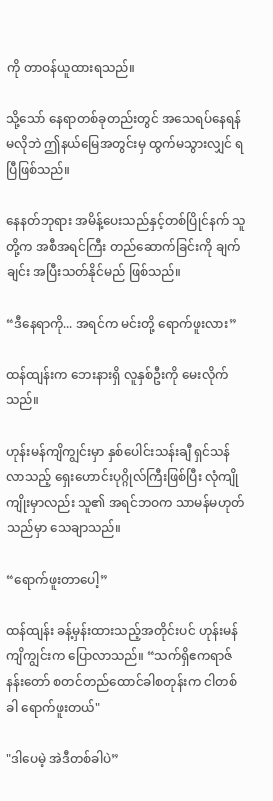ကို တာဝန်ယူထားရသည်။

သို့သော် နေရာတစ်ခုတည်းတွင် အသေရပ်နေရန် မလိုဘဲ ဤနယ်မြေအတွင်းမှ ထွက်မသွားလျှင် ရပြီဖြစ်သည်။

နေနတ်ဘုရား အမိန့်ပေးသည်နှင့်တစ်ပြိုင်နက် သူတို့က အစီအရင်ကြီး တည်ဆောက်ခြင်းကို ချက်ချင်း အပြီးသတ်နိုင်မည် ဖြစ်သည်။

“ဒီနေရာကို... အရင်က မင်းတို့ ရောက်ဖူးလား”

ထန်ထျန်းက ဘေးနားရှိ လူနှစ်ဦးကို မေးလိုက်သည်။

ဟုန်းမန်ကျိကျွင်းမှာ နှစ်ပေါင်းသန်းချီ ရှင်သန်လာသည့် ရှေးဟောင်းပုဂ္ဂိုလ်ကြီးဖြစ်ပြီး လုံကျိုကျိုးမှာလည်း သူ၏ အရင်ဘဝက သာမန်မဟုတ်သည်မှာ သေချာသည်။

“ရောက်ဖူးတာပေါ့”

ထန်ထျန်း ခန့်မှန်းထားသည့်အတိုင်းပင် ဟုန်းမန်ကျိကျွင်းက ပြောလာသည်။ “သက်ရှိဧကရာဇ်နန်းတော် စတင်တည်ထောင်ခါစတုန်းက ငါတစ်ခါ ရောက်ဖူးတယ်"

"ဒါပေမဲ့ အဲဒီတစ်ခါပဲ”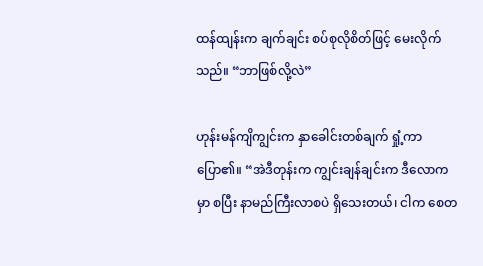ထန်ထျန်းက ချက်ချင်း စပ်စုလိုစိတ်ဖြင့် မေးလိုက်သည်။ “ဘာဖြစ်လို့လဲ”

ဟုန်းမန်ကျိကျွင်းက နှာခေါင်းတစ်ချက် ရှုံ့ကာ ပြော၏။ “အဲဒီတုန်းက ကျွင်းချန်ချင်းက ဒီလောကမှာ စပြီး နာမည်ကြီးလာစပဲ ရှိသေးတယ်၊ ငါက စေတ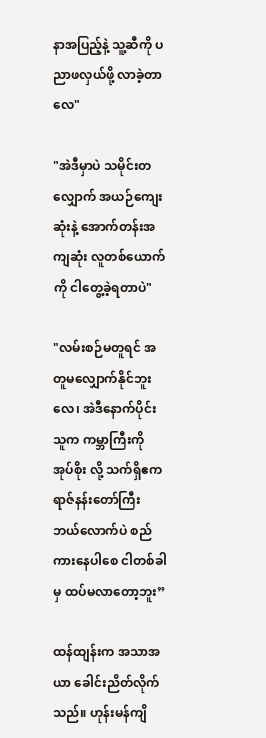နာအပြည့်နဲ့ သူ့ဆီကို ပညာဖလှယ်ဖို့ လာခဲ့တာလေ"

"အဲဒီမှာပဲ သမိုင်းတလျှောက် အယဉ်ကျေးဆုံးနဲ့ အောက်တန်းအကျဆုံး လူတစ်ယောက်ကို ငါတွေ့ခဲ့ရတာပဲ"

"လမ်းစဉ်မတူရင် အတူမလျှောက်နိုင်ဘူးလေ၊ အဲဒီနောက်ပိုင်း သူက ကမ္ဘာကြီးကို အုပ်စိုး လို့ သက်ရှိဧကရာဇ်နန်းတော်ကြီး ဘယ်လောက်ပဲ စည်ကားနေပါစေ ငါတစ်ခါမှ ထပ်မလာတော့ဘူး”

ထန်ထျန်းက အသာအယာ ခေါင်းညိတ်လိုက်သည်။ ဟုန်းမန်ကျိ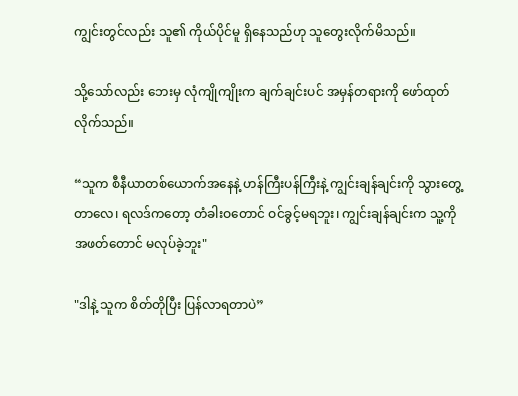ကျွင်းတွင်လည်း သူ၏ ကိုယ်ပိုင်မူ ရှိနေသည်ဟု သူတွေးလိုက်မိသည်။

သို့သော်လည်း ဘေးမှ လုံကျိုကျိုးက ချက်ချင်းပင် အမှန်တရားကို ဖော်ထုတ်လိုက်သည်။

“သူက စီနီယာတစ်ယောက်အနေနဲ့ ဟန်ကြီးပန်ကြီးနဲ့ ကျွင်းချန်ချင်းကို သွားတွေ့တာလေ၊ ရလဒ်ကတော့ တံခါးဝတောင် ဝင်ခွင့်မရဘူး၊ ကျွင်းချန်ချင်းက သူ့ကို အဖတ်တောင် မလုပ်ခဲ့ဘူး"

"ဒါနဲ့ သူက စိတ်တိုပြီး ပြန်လာရတာပဲ”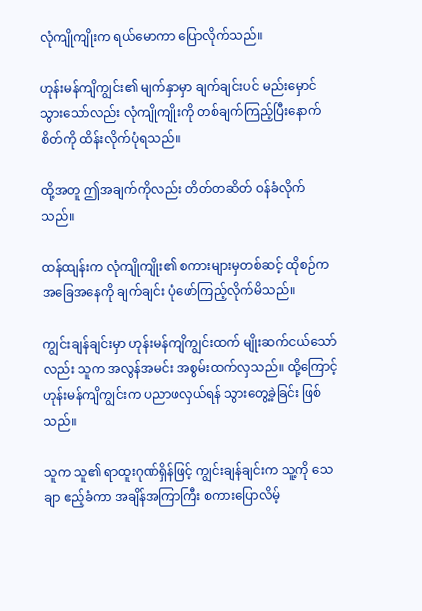လုံကျိုကျိုးက ရယ်မောကာ ပြောလိုက်သည်။

ဟုန်းမန်ကျိကျွင်း၏ မျက်နှာမှာ ချက်ချင်းပင် မည်းမှောင်သွားသော်လည်း လုံကျိုကျိုးကို တစ်ချက်ကြည့်ပြီးနောက် စိတ်ကို ထိန်းလိုက်ပုံရသည်။

ထို့အတူ ဤအချက်ကိုလည်း တိတ်တဆိတ် ဝန်ခံလိုက်သည်။

ထန်ထျန်းက လုံကျိုကျိုး၏ စကားများမှတစ်ဆင့် ထိုစဉ်က အခြေအနေကို ချက်ချင်း ပုံဖော်ကြည့်လိုက်မိသည်။

ကျွင်းချန်ချင်းမှာ ဟုန်းမန်ကျိကျွင်းထက် မျိုးဆက်ငယ်သော်လည်း သူက အလွန်အမင်း အစွမ်းထက်လှသည်။ ထို့ကြောင့် ဟုန်းမန်ကျိကျွင်းက ပညာဖလှယ်ရန် သွားတွေ့ခဲ့ခြင်း ဖြစ်သည်။

သူက သူ၏ ရာထူးဂုဏ်ရှိန်ဖြင့် ကျွင်းချန်ချင်းက သူ့ကို သေချာ ဧည့်ခံကာ အချိန်အကြာကြီး စကားပြောလိမ့်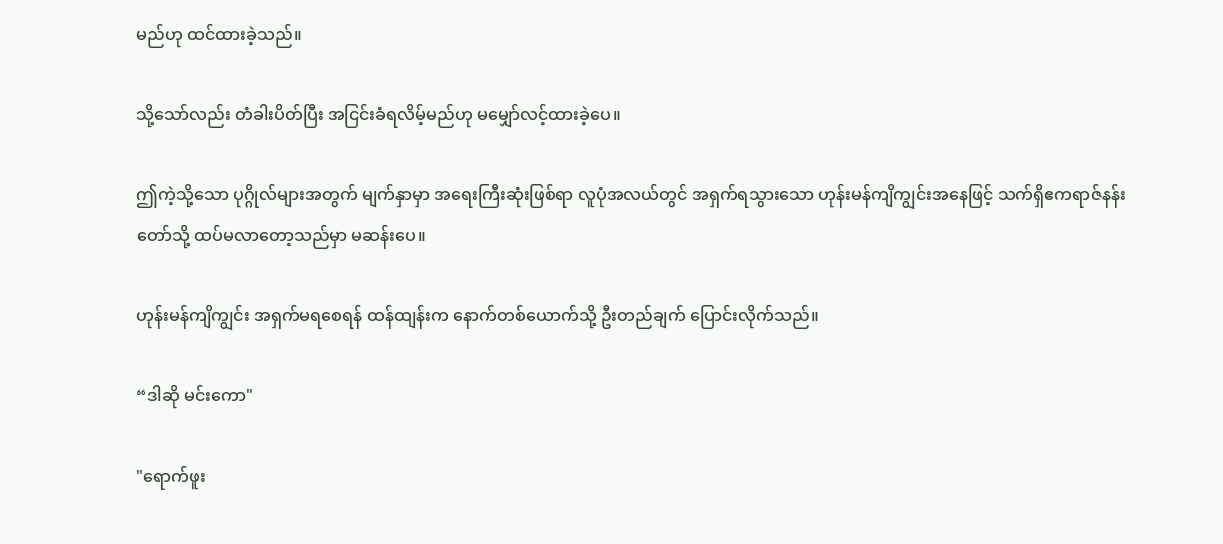မည်ဟု ထင်ထားခဲ့သည်။

သို့သော်လည်း တံခါးပိတ်ပြီး အငြင်းခံရလိမ့်မည်ဟု မမျှော်လင့်ထားခဲ့ပေ။

ဤကဲ့သို့သော ပုဂ္ဂိုလ်များအတွက် မျက်နှာမှာ အရေးကြီးဆုံးဖြစ်ရာ လူပုံအလယ်တွင် အရှက်ရသွားသော ဟုန်းမန်ကျိကျွင်းအနေဖြင့် သက်ရှိဧကရာဇ်နန်းတော်သို့ ထပ်မလာတော့သည်မှာ မဆန်းပေ။

ဟုန်းမန်ကျိကျွင်း အရှက်မရစေရန် ထန်ထျန်းက နောက်တစ်ယောက်သို့ ဦးတည်ချက် ပြောင်းလိုက်သည်။

“ဒါဆို မင်းကော"

"ရောက်ဖူး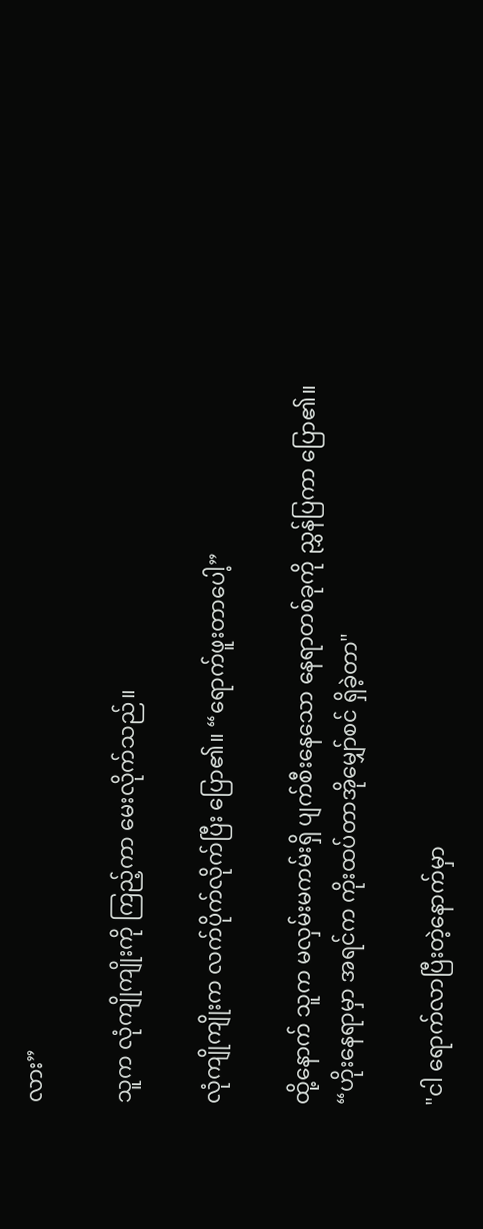လား”

သူက လုံကျိုကျိုးကို ကြည့်ကာ မေးလိုက်သည်။

လုံကျိုကျိုးက လက်ပိုက်လိုက်ပြီး ပြော၏။ “ရောက်ဖူးတာပေါ့”

ထို့နောက် သူက မလှမ်းမကမ်းရှိ ပျက်စီးနေသော နေရာတစ်ခုကို ညွှန်ပြကာ ပြော၏။ “ဟိုးနေရာမှာ အရင်က ကိုးထပ်တာအိုမျှော်စင် ရှိခဲ့တာ"

"ငါ ရောက်လာပြီးတဲ့နောက်မှာ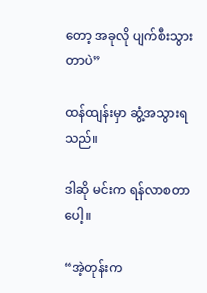တော့ အခုလို ပျက်စီးသွားတာပဲ”

ထန်ထျန်းမှာ ဆွံ့အသွားရသည်။

ဒါဆို မင်းက ရန်လာစတာပေါ့။

“အဲ့တုန်းက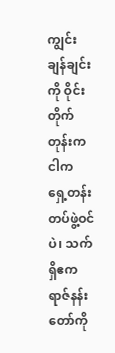ကျွင်းချန်ချင်းကို ဝိုင်းတိုက်တုန်းက ငါက ရှေ့တန်းတပ်ဖွဲ့ဝင်ပဲ၊ သက်ရှိဧကရာဇ်နန်းတော်ကို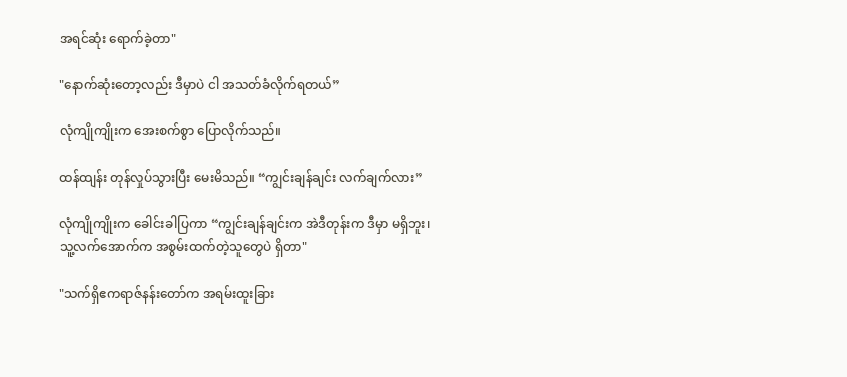အရင်ဆုံး ရောက်ခဲ့တာ"

"နောက်ဆုံးတော့လည်း ဒီမှာပဲ ငါ အသတ်ခံလိုက်ရတယ်”

လုံကျိုကျိုးက အေးစက်စွာ ပြောလိုက်သည်။

ထန်ထျန်း တုန်လှုပ်သွားပြီး မေးမိသည်။ “ကျွင်းချန်ချင်း လက်ချက်လား”

လုံကျိုကျိုးက ခေါင်းခါပြကာ “ကျွင်းချန်ချင်းက အဲဒီတုန်းက ဒီမှာ မရှိဘူး၊ သူ့လက်အောက်က အစွမ်းထက်တဲ့သူတွေပဲ ရှိတာ"

"သက်ရှိဧကရာဇ်နန်းတော်က အရမ်းထူးခြား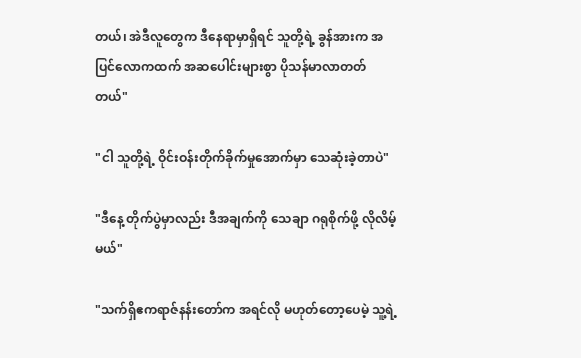တယ်၊ အဲဒီလူတွေက ဒီနေရာမှာရှိရင် သူတို့ရဲ့ ခွန်အားက အပြင်လောကထက် အဆပေါင်းများစွာ ပိုသန်မာလာတတ်တယ်"

"ငါ သူတို့ရဲ့ ဝိုင်းဝန်းတိုက်ခိုက်မှုအောက်မှာ သေဆုံးခဲ့တာပဲ"

"ဒီနေ့ တိုက်ပွဲမှာလည်း ဒီအချက်ကို သေချာ ဂရုစိုက်ဖို့ လိုလိမ့်မယ်"

"သက်ရှိဧကရာဇ်နန်းတော်က အရင်လို မဟုတ်တော့ပေမဲ့ သူ့ရဲ့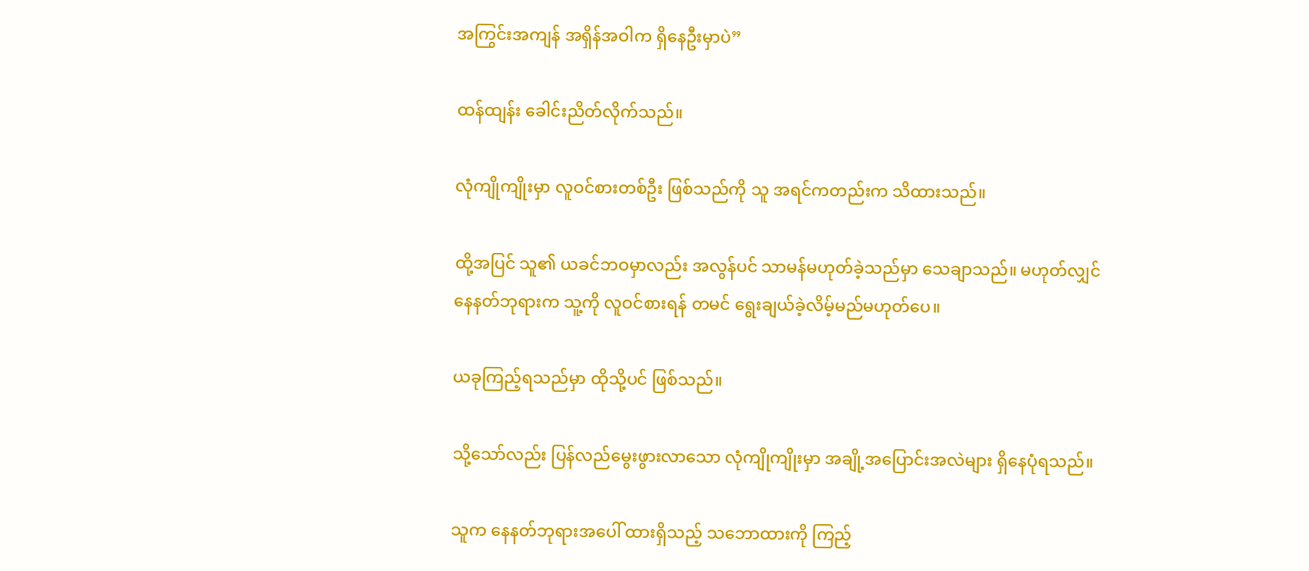အကြွင်းအကျန် အရှိန်အဝါက ရှိနေဦးမှာပဲ”

ထန်ထျန်း ခေါင်းညိတ်လိုက်သည်။

လုံကျိုကျိုးမှာ လူဝင်စားတစ်ဦး ဖြစ်သည်ကို သူ အရင်ကတည်းက သိထားသည်။

ထို့အပြင် သူ၏ ယခင်ဘဝမှာလည်း အလွန်ပင် သာမန်မဟုတ်ခဲ့သည်မှာ သေချာသည်။ မဟုတ်လျှင် နေနတ်ဘုရားက သူ့ကို လူဝင်စားရန် တမင် ရွေးချယ်ခဲ့လိမ့်မည်မဟုတ်ပေ။

ယခုကြည့်ရသည်မှာ ထိုသို့ပင် ဖြစ်သည်။

သို့သော်လည်း ပြန်လည်မွေးဖွားလာသော လုံကျိုကျိုးမှာ အချို့အပြောင်းအလဲများ ရှိနေပုံရသည်။

သူက နေနတ်ဘုရားအပေါ် ထားရှိသည့် သဘောထားကို ကြည့်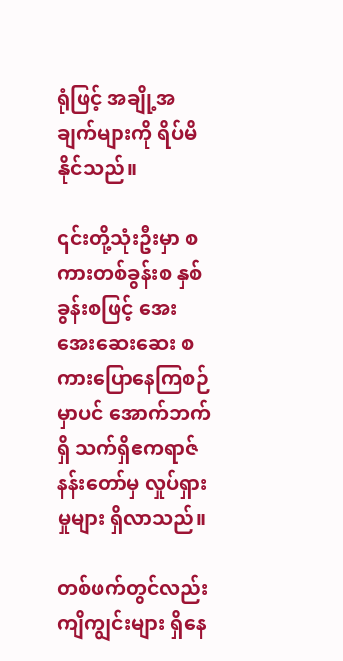ရုံဖြင့် အချို့အချက်များကို ရိပ်မိနိုင်သည်။

၎င်းတို့သုံးဦးမှာ စကားတစ်ခွန်းစ နှစ်ခွန်းစဖြင့် အေးအေးဆေးဆေး စကားပြောနေကြစဉ်မှာပင် အောက်ဘက်ရှိ သက်ရှိဧကရာဇ်နန်းတော်မှ လှုပ်ရှားမှုများ ရှိလာသည်။

တစ်ဖက်တွင်လည်း ကျိကျွင်းများ ရှိနေ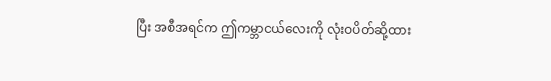ပြီး အစီအရင်က ဤကမ္ဘာငယ်လေးကို လုံးဝပိတ်ဆို့ထား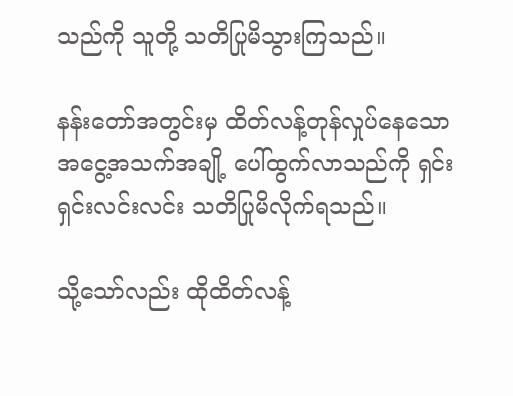သည်ကို သူတို့ သတိပြုမိသွားကြသည်။

နန်းတော်အတွင်းမှ ထိတ်လန့်တုန်လှုပ်နေသော အငွေ့အသက်အချို့ ပေါ်ထွက်လာသည်ကို ရှင်းရှင်းလင်းလင်း သတိပြုမိလိုက်ရသည်။

သို့သော်လည်း ထိုထိတ်လန့်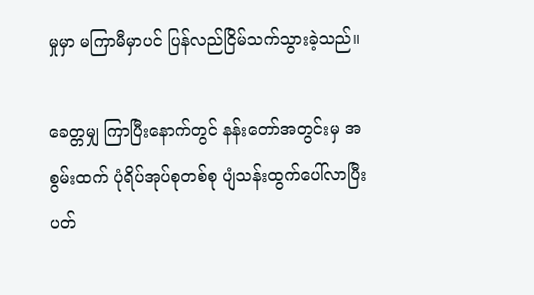မှုမှာ မကြာမီမှာပင် ပြန်လည်ငြိမ်သက်သွားခဲ့သည်။

ခေတ္တမျှ ကြာပြီးနောက်တွင် နန်းတော်အတွင်းမှ အစွမ်းထက် ပုံရိပ်အုပ်စုတစ်စု ပျံသန်းထွက်ပေါ်လာပြီး ပတ်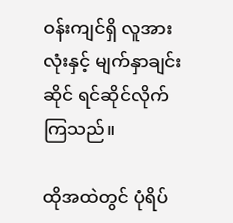ဝန်းကျင်ရှိ လူအားလုံးနှင့် မျက်နှာချင်းဆိုင် ရင်ဆိုင်လိုက်ကြသည်။

ထိုအထဲတွင် ပုံရိပ်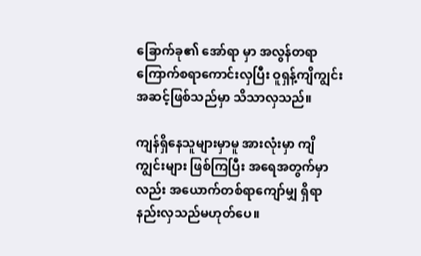ခြောက်ခု၏ အော်ရာ မှာ အလွန်တရာ ကြောက်စရာကောင်းလှပြီး ဝူရှန့်ကျိကျွင်း အဆင့်ဖြစ်သည်မှာ သိသာလှသည်။

ကျန်ရှိနေသူများမှာမူ အားလုံးမှာ ကျိကျွင်းများ ဖြစ်ကြပြီး အရေအတွက်မှာလည်း အယောက်တစ်ရာကျော်မျှ ရှိရာ နည်းလှသည်မဟုတ်ပေ။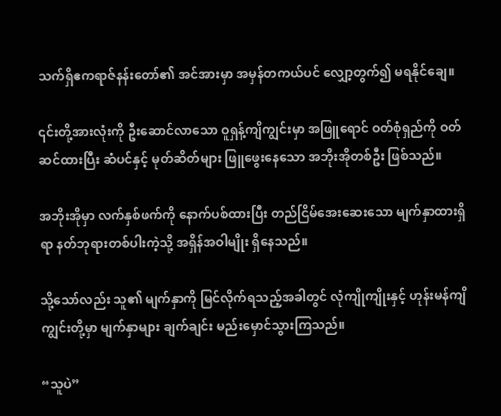သက်ရှိဧကရာဇ်နန်းတော်၏ အင်အားမှာ အမှန်တကယ်ပင် လျှော့တွက်၍ မရနိုင်ချေ။

၎င်းတို့အားလုံးကို ဦးဆောင်လာသော ဝူရှန့်ကျိကျွင်းမှာ အဖြူရောင် ဝတ်စုံရှည်ကို ဝတ်ဆင်ထားပြီး ဆံပင်နှင့် မုတ်ဆိတ်များ ဖြူဖွေးနေသော အဘိုးအိုတစ်ဦး ဖြစ်သည်။

အဘိုးအိုမှာ လက်နှစ်ဖက်ကို နောက်ပစ်ထားပြီး တည်ငြိမ်အေးဆေးသော မျက်နှာထားရှိရာ နတ်ဘုရားတစ်ပါးကဲ့သို့ အရှိန်အဝါမျိုး ရှိနေသည်။

သို့သော်လည်း သူ၏ မျက်နှာကို မြင်လိုက်ရသည့်အခါတွင် လုံကျိုကျိုးနှင့် ဟုန်းမန်ကျိကျွင်းတို့မှာ မျက်နှာများ ချက်ချင်း မည်းမှောင်သွားကြသည်။

“သူပဲ”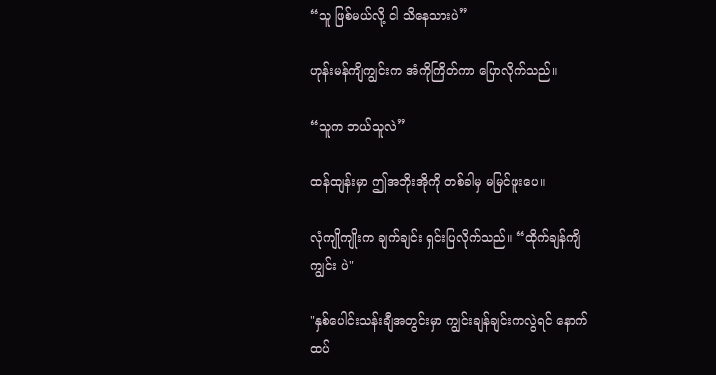“သူ ဖြစ်မယ်လို့ ငါ သိနေသားပဲ”

ဟုန်းမန်ကျိကျွင်းက အံကိုကြိတ်ကာ ပြောလိုက်သည်။

“သူက ဘယ်သူလဲ”

ထန်ထျန်းမှာ ဤအဘိုးအိုကို တစ်ခါမှ မမြင်ဖူးပေ။

လုံကျိုကျိုးက ချက်ချင်း ရှင်းပြလိုက်သည်။ “ထိုက်ချန်ကျိကျွင်း ပဲ"

"နှစ်ပေါင်းသန်းချီအတွင်းမှာ ကျွင်းချန်ချင်းကလွဲရင် နောက်ထပ်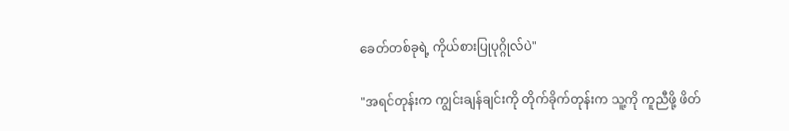ခေတ်တစ်ခုရဲ့ ကိုယ်စားပြုပုဂ္ဂိုလ်ပဲ"

"အရင်တုန်းက ကျွင်းချန်ချင်းကို တိုက်ခိုက်တုန်းက သူ့ကို ကူညီဖို့ ဖိတ်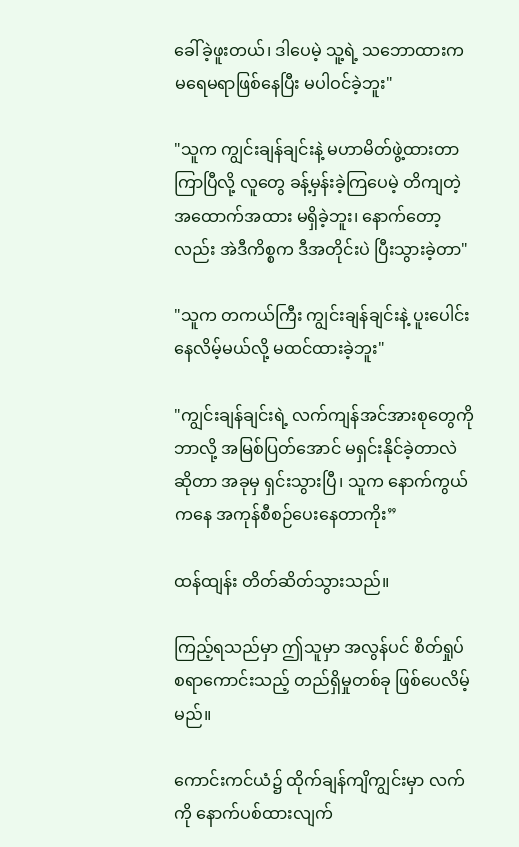ခေါ်ခဲ့ဖူးတယ်၊ ဒါပေမဲ့ သူ့ရဲ့ သဘောထားက မရေမရာဖြစ်နေပြီး မပါဝင်ခဲ့ဘူး"

"သူက ကျွင်းချန်ချင်းနဲ့ မဟာမိတ်ဖွဲ့ထားတာ ကြာပြီလို့ လူတွေ ခန့်မှန်းခဲ့ကြပေမဲ့ တိကျတဲ့ အထောက်အထား မရှိခဲ့ဘူး၊ နောက်တော့လည်း အဲဒီကိစ္စက ဒီအတိုင်းပဲ ပြီးသွားခဲ့တာ"

"သူက တကယ်ကြီး ကျွင်းချန်ချင်းနဲ့ ပူးပေါင်းနေလိမ့်မယ်လို့ မထင်ထားခဲ့ဘူး"

"ကျွင်းချန်ချင်းရဲ့ လက်ကျန်အင်အားစုတွေကို ဘာလို့ အမြစ်ပြတ်အောင် မရှင်းနိုင်ခဲ့တာလဲဆိုတာ အခုမှ ရှင်းသွားပြီ၊ သူက နောက်ကွယ်ကနေ အကုန်စီစဉ်ပေးနေတာကိုး”

ထန်ထျန်း တိတ်ဆိတ်သွားသည်။

ကြည့်ရသည်မှာ ဤသူမှာ အလွန်ပင် စိတ်ရှုပ်စရာကောင်းသည့် တည်ရှိမှုတစ်ခု ဖြစ်ပေလိမ့်မည်။

ကောင်းကင်ယံ၌ ထိုက်ချန်ကျိကျွင်းမှာ လက်ကို နောက်ပစ်ထားလျက်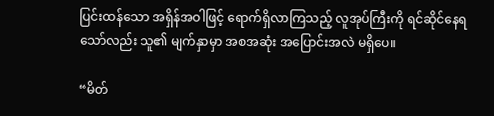ပြင်းထန်သော အရှိန်အဝါဖြင့် ရောက်ရှိလာကြသည့် လူအုပ်ကြီးကို ရင်ဆိုင်နေရသော်လည်း သူ၏ မျက်နှာမှာ အစအဆုံး အပြောင်းအလဲ မရှိပေ။

“မိတ်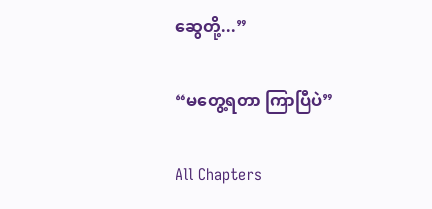ဆွေတို့...”

“မတွေ့ရတာ ကြာပြီပဲ”

All Chapters